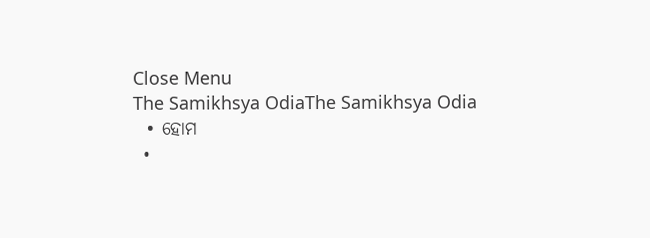Close Menu
The Samikhsya OdiaThe Samikhsya Odia
  • ହୋମ
  •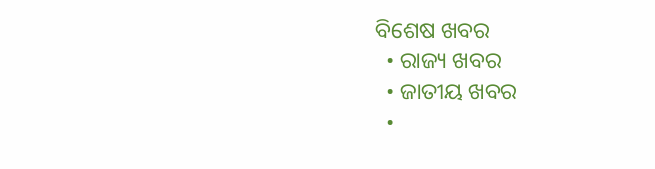ବିଶେଷ ଖବର
  • ରାଜ୍ୟ ଖବର
  • ଜାତୀୟ ଖବର
  •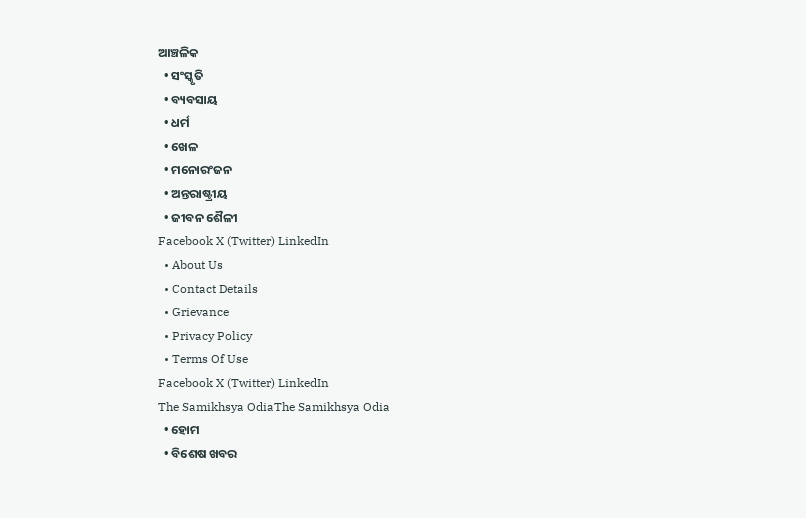ଆଞ୍ଚଳିକ
  • ସଂସ୍କୃତି
  • ବ୍ୟବସାୟ
  • ଧର୍ମ
  • ଖେଳ
  • ମନୋରଂଜନ
  • ଅନ୍ତରାଷ୍ଟ୍ରୀୟ
  • ଜୀବନ ଶୈଳୀ
Facebook X (Twitter) LinkedIn
  • About Us
  • Contact Details
  • Grievance
  • Privacy Policy
  • Terms Of Use
Facebook X (Twitter) LinkedIn
The Samikhsya OdiaThe Samikhsya Odia
  • ହୋମ
  • ବିଶେଷ ଖବର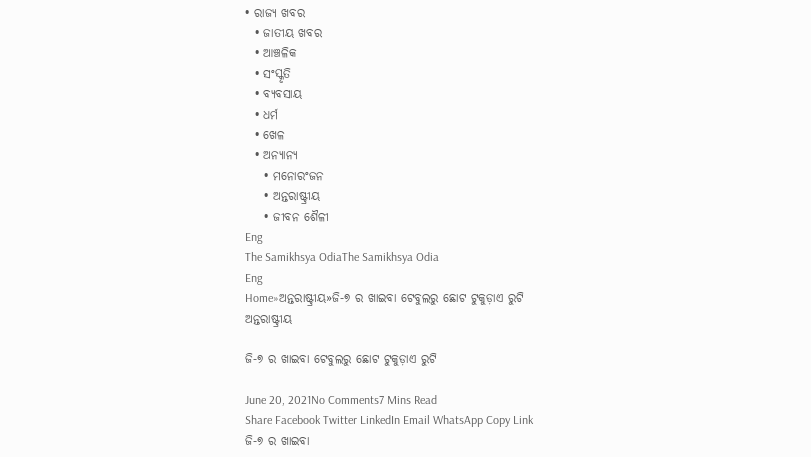• ରାଜ୍ୟ ଖବର
  • ଜାତୀୟ ଖବର
  • ଆଞ୍ଚଳିକ
  • ସଂସ୍କୃତି
  • ବ୍ୟବସାୟ
  • ଧର୍ମ
  • ଖେଳ
  • ଅନ୍ୟାନ୍ୟ
    • ମନୋରଂଜନ
    • ଅନ୍ତରାଷ୍ଟ୍ରୀୟ
    • ଜୀବନ ଶୈଳୀ
Eng
The Samikhsya OdiaThe Samikhsya Odia
Eng
Home»ଅନ୍ତରାଷ୍ଟ୍ରୀୟ»ଜି-୭ ର ଖାଇବା ଟେବୁଲରୁ ଛୋଟ ଟୁକୁଡ଼ାଏ ରୁଟି
ଅନ୍ତରାଷ୍ଟ୍ରୀୟ

ଜି-୭ ର ଖାଇବା ଟେବୁଲରୁ ଛୋଟ ଟୁକୁଡ଼ାଏ ରୁଟି

June 20, 2021No Comments7 Mins Read
Share Facebook Twitter LinkedIn Email WhatsApp Copy Link
ଜି-୭ ର ଖାଇବା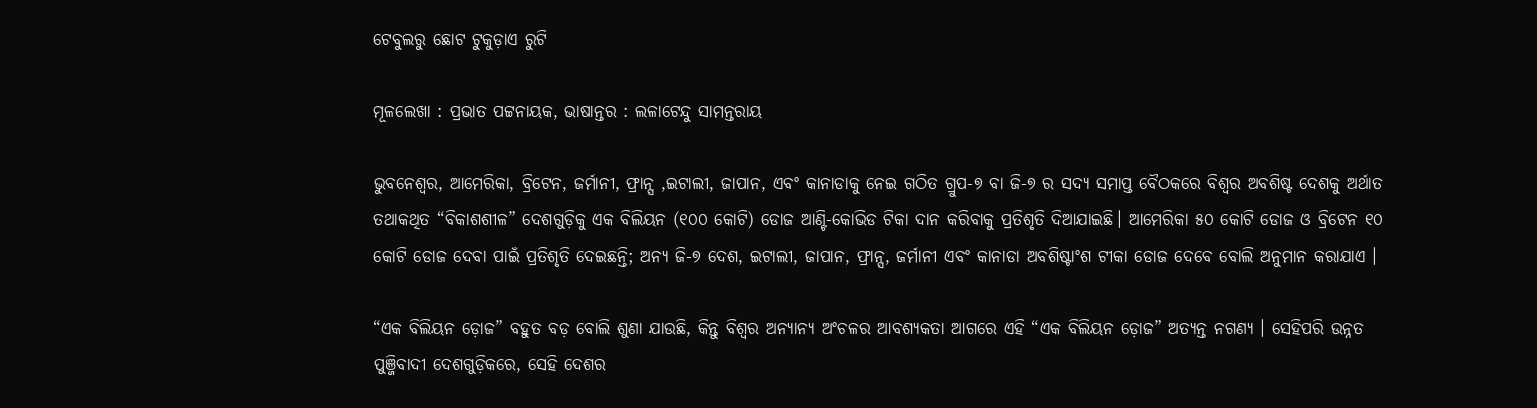ଟେବୁଲରୁ ଛୋଟ ଟୁକୁଡ଼ାଏ ରୁଟି

ମୂଳଲେଖା : ପ୍ରଭାତ ପଟ୍ଟନାୟକ, ଭାଷାନ୍ତର : ଲଳାଟେନ୍ଦୁ ସାମନ୍ତରାୟ

ଭୁବନେଶ୍ବର, ଆମେରିକା, ବ୍ରିଟେନ, ଜର୍ମାନୀ, ଫ୍ରାନ୍ସ ,ଇଟାଲୀ, ଜାପାନ, ଏବଂ କାନାଡାକୁ ନେଇ ଗଠିତ ଗ୍ରୁପ-୭ ବା ଜି-୭ ର ସଦ୍ୟ ସମାପ୍ତ ବୈଠକରେ ବିଶ୍ୱର ଅବଶିଷ୍ଟ ଦେଶକୁ ଅର୍ଥାତ ତଥାକଥିତ “ବିକାଶଶୀଳ” ଦେଶଗୁଡ଼ିକୁ ଏକ ବିଲିୟନ (୧୦୦ କୋଟି) ଡୋଜ ଆଣ୍ଟି-କୋଭିଡ ଟିକା ଦାନ କରିବାକୁ ପ୍ରତିଶୃତି ଦିଆଯାଇଛି। ଆମେରିକା ୫୦ କୋଟି ଡୋଜ ଓ ବ୍ରିଟେନ ୧୦ କୋଟି ଡୋଜ ଦେବା ପାଇଁ ପ୍ରତିଶୃତି ଦେଇଛନ୍ତି; ଅନ୍ୟ ଜି-୭ ଦେଶ, ଇଟାଲୀ, ଜାପାନ, ଫ୍ରାନ୍ସ, ଜର୍ମାନୀ ଏବଂ କାନାଡା ଅବଶିଷ୍ଟାଂଶ ଟୀକା ଡୋଜ ଦେବେ ବୋଲି ଅନୁମାନ କରାଯାଏ ।

“ଏକ ବିଲିୟନ ଡ଼ୋଜ” ବହୁତ ବଡ଼ ବୋଲି ଶୁଣା ଯାଉଛି, କିନ୍ତୁ ବିଶ୍ବର ଅନ୍ୟାନ୍ୟ ଅଂଚଳର ଆବଶ୍ୟକତା ଆଗରେ ଏହି “ଏକ ବିଲିୟନ ଡ଼ୋଜ” ଅତ୍ୟନ୍ତ ନଗଣ୍ୟ । ସେହିପରି ଉନ୍ନତ ପୁଞ୍ଜିବାଦୀ ଦେଶଗୁଡ଼ିକରେ, ସେହି ଦେଶର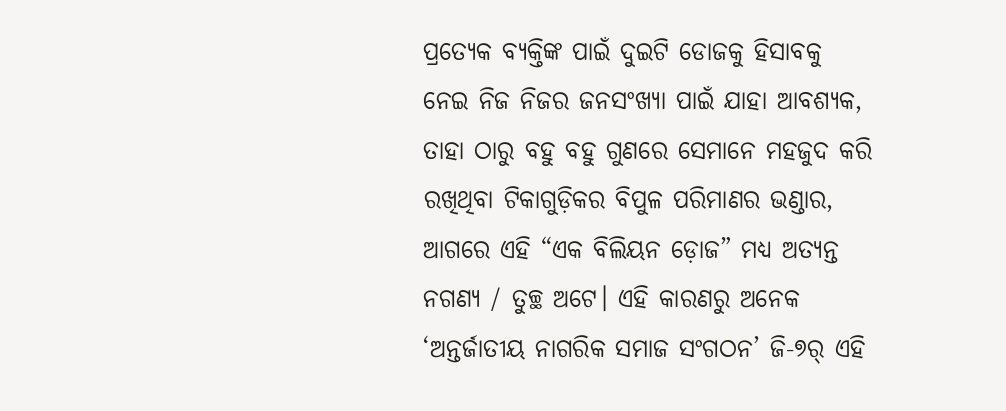ପ୍ରତ୍ୟେକ ବ୍ୟକ୍ତିଙ୍କ ପାଇଁ ଦୁଇଟି ଡୋଜକୁ ହିସାବକୁ ନେଇ ନିଜ ନିଜର ଜନସଂଖ୍ୟା ପାଇଁ ଯାହା ଆବଶ୍ୟକ, ତାହା ଠାରୁ ବହୁ ବହୁ ଗୁଣରେ ସେମାନେ ମହଜୁଦ କରି ରଖିଥିବା ଟିକାଗୁଡ଼ିକର ବିପୁଳ ପରିମାଣର ଭଣ୍ଡାର, ଆଗରେ ଏହି “ଏକ ବିଲିୟନ ଡ଼ୋଜ” ମଧ୍ୟ ଅତ୍ୟନ୍ତ ନଗଣ୍ୟ / ତୁଚ୍ଛ ଅଟେ। ଏହି କାରଣରୁ ଅନେକ ‘ଅନ୍ତର୍ଜାତୀୟ ନାଗରିକ ସମାଜ ସଂଗଠନ’ ଜି-୭ର୍ ଏହି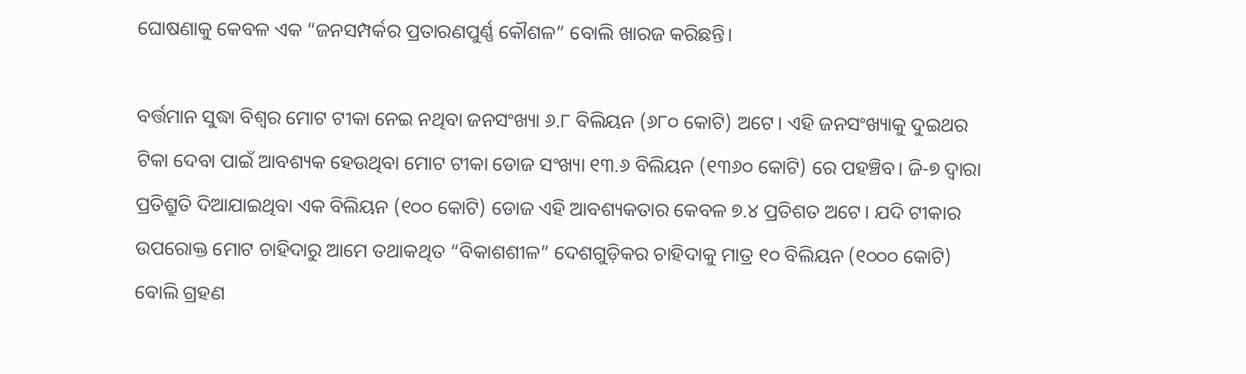ଘୋଷଣାକୁ କେବଳ ଏକ “ଜନସମ୍ପର୍କର ପ୍ରତାରଣପୁର୍ଣ୍ଣ କୌଶଳ” ବୋଲି ଖାରଜ କରିଛନ୍ତି।

ବର୍ତ୍ତମାନ ସୁଦ୍ଧା ବିଶ୍ୱର ମୋଟ ଟୀକା ନେଇ ନଥିବା ଜନସଂଖ୍ୟା ୬.୮ ବିଲିୟନ (୬୮୦ କୋଟି) ଅଟେ। ଏହି ଜନସଂଖ୍ୟାକୁ ଦୁଇଥର ଟିକା ଦେବା ପାଇଁ ଆବଶ୍ୟକ ହେଉଥିବା ମୋଟ ଟୀକା ଡୋଜ ସଂଖ୍ୟା ୧୩.୬ ବିଲିୟନ (୧୩୬୦ କୋଟି) ରେ ପହଞ୍ଚିବ। ଜି-୭ ଦ୍ୱାରା ପ୍ରତିଶ୍ରୁତି ଦିଆଯାଇଥିବା ଏକ ବିଲିୟନ (୧୦୦ କୋଟି) ଡୋଜ ଏହି ଆବଶ୍ୟକତାର କେବଳ ୭.୪ ପ୍ରତିଶତ ଅଟେ। ଯଦି ଟୀକାର ଉପରୋକ୍ତ ମୋଟ ଚାହିଦାରୁ ଆମେ ତଥାକଥିତ “ବିକାଶଶୀଳ” ଦେଶଗୁଡ଼ିକର ଚାହିଦାକୁ ମାତ୍ର ୧୦ ବିଲିୟନ (୧୦୦୦ କୋଟି) ବୋଲି ଗ୍ରହଣ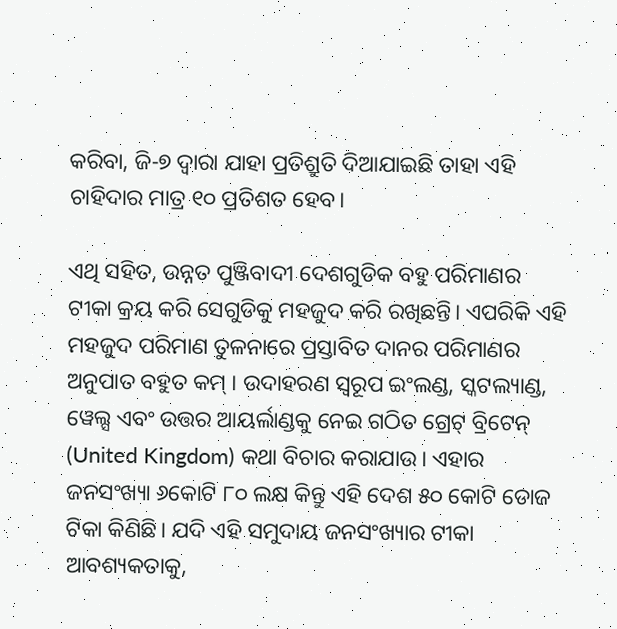କରିବା, ଜି-୭ ଦ୍ୱାରା ଯାହା ପ୍ରତିଶ୍ରୁତି ଦିଆଯାଇଛି ତାହା ଏହି ଚାହିଦାର ମାତ୍ର ୧୦ ପ୍ରତିଶତ ହେବ।

ଏଥି ସହିତ, ଉନ୍ନତ ପୁଞ୍ଜିବାଦୀ ଦେଶଗୁଡିକ ବହୁ ପରିମାଣର ଟୀକା କ୍ରୟ କରି ସେଗୁଡିକୁ ମହଜୁଦ କରି ରଖିଛନ୍ତି। ଏପରିକି ଏହି ମହଜୁଦ ପରିମାଣ ତୁଳନାରେ ପ୍ରସ୍ତାବିତ ଦାନର ପରିମାଣର ଅନୁପାତ ବହୁତ କମ୍ । ଉଦାହରଣ ସ୍ୱରୂପ ଇଂଲଣ୍ଡ, ସ୍କଟଲ୍ୟାଣ୍ଡ, ୱେଲ୍ସ ଏବଂ ଉତ୍ତର ଆୟର୍ଲାଣ୍ଡକୁ ନେଇ ଗଠିତ ଗ୍ରେଟ୍ ବ୍ରିଟେନ୍ (United Kingdom) କଥା ବିଚାର କରାଯାଉ। ଏହାର ଜନସଂଖ୍ୟା ୬କୋଟି ୮୦ ଲକ୍ଷ କିନ୍ତୁ ଏହି ଦେଶ ୫୦ କୋଟି ଡୋଜ ଟିକା କିଣିଛି। ଯଦି ଏହି ସମୁଦାୟ ଜନସଂଖ୍ୟାର ଟୀକା ଆବଶ୍ୟକତାକୁ,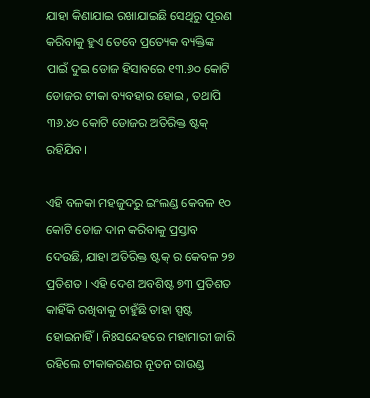ଯାହା କିଣାଯାଇ ରଖାଯାଇଛି ସେଥିରୁ ପୂରଣ କରିବାକୁ ହୁଏ ତେବେ ପ୍ରତ୍ୟେକ ବ୍ୟକ୍ତିଙ୍କ ପାଇଁ ଦୁଇ ଡୋଜ ହିସାବରେ ୧୩.୬୦ କୋଟି ଡୋଜର ଟୀକା ବ୍ୟବହାର ହୋଇ , ତଥାପି ୩୬.୪୦ କୋଟି ଡୋଜର ଅତିରିକ୍ତ ଷ୍ଟକ୍ ରହିଯିବ।

ଏହି ବଳକା ମହଜୁଦରୁ ଇଂଲଣ୍ଡ କେବଳ ୧୦ କୋଟି ଡୋଜ ଦାନ କରିବାକୁ ପ୍ରସ୍ତାବ ଦେଉଛି, ଯାହା ଅତିରିକ୍ତ ଷ୍ଟକ୍ ର କେବଳ ୨୭ ପ୍ରତିଶତ । ଏହି ଦେଶ ଅବଶିଷ୍ଟ ୭୩ ପ୍ରତିଶତ କାହିଁକି ରଖିବାକୁ ଚାହୁଁଛି ତାହା ସ୍ପଷ୍ଟ ହୋଇନାହିଁ। ନିଃସନ୍ଦେହରେ ମହାମାରୀ ଜାରି ରହିଲେ ଟୀକାକରଣର ନୂତନ ରାଉଣ୍ଡ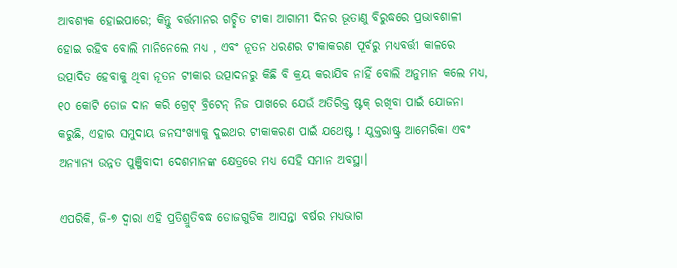ଆବଶ୍ୟକ ହୋଇପାରେ; କିନ୍ତୁ ବର୍ତ୍ତମାନର ଗଚ୍ଛିତ ଟୀକା ଆଗାମୀ ଦିନର ଭୂତାଣୁ ବିରୁଦ୍ଧରେ ପ୍ରଭାବଶାଳୀ ହୋଇ ରହିବ ବୋଲି ମାନିନେଲେ ମଧ୍ୟ , ଏବଂ ନୂତନ ଧରଣର ଟୀକାକରଣ ପୂର୍ବରୁ ମଧ୍ୟବର୍ତ୍ତୀ କାଳରେ ଉତ୍ପାଦିତ ହେବାକୁ ଥିବା ନୂତନ ଟୀକାର ଉତ୍ପାଦନରୁ କିଛି ବି କ୍ରୟ କରାଯିବ ନାହିଁ ବୋଲି ଅନୁମାନ କଲେ ମଧ୍ୟ, ୧୦ କୋଟି ଡୋଜ ଦାନ କରି ଗ୍ରେଟ୍ ବ୍ରିଟେନ୍ ନିଜ ପାଖରେ ଯେଉଁ ଅତିରିକ୍ତ ଷ୍ଟକ୍ ରଖିବା ପାଇଁ ଯୋଜନା କରୁଛି, ଏହାର ସମୁଦାୟ ଜନସଂଖ୍ୟାକୁ ଦୁଇଥର ଟୀକାକରଣ ପାଇଁ ଯଥେଷ୍ଟ ! ଯୁକ୍ତରାଷ୍ଟ୍ର ଆମେରିକା ଏବଂ ଅନ୍ୟାନ୍ୟ ଉନ୍ନତ ପୁଞ୍ଜିବାଦୀ ଦେଶମାନଙ୍କ କ୍ଷେତ୍ରରେ ମଧ୍ୟ ସେହି ସମାନ ଅବସ୍ଥା।

ଏପରିକି, ଜି-୭ ଦ୍ବାରା ଏହି ପ୍ରତିଶ୍ରୁତିବଦ୍ଧ ଡୋଜଗୁଡିକ ଆସନ୍ତା ବର୍ଷର ମଧ୍ୟଭାଗ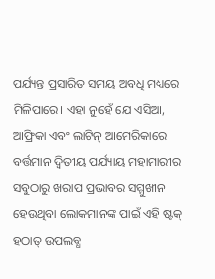ପର୍ଯ୍ୟନ୍ତ ପ୍ରସାରିତ ସମୟ ଅବଧି ମଧ୍ୟରେ ମିଳିପାରେ। ଏହା ନୁହେଁ ଯେ ଏସିଆ, ଆଫ୍ରିକା ଏବଂ ଲାଟିନ୍ ଆମେରିକାରେ ବର୍ତ୍ତମାନ ଦ୍ୱିତୀୟ ପର୍ଯ୍ୟାୟ ମହାମାରୀର ସବୁଠାରୁ ଖରାପ ପ୍ରଭାବର ସମ୍ମୁଖୀନ ହେଉଥିବା ଲୋକମାନଙ୍କ ପାଇଁ ଏହି ଷ୍ଟକ୍ ହଠାତ୍ ଉପଲବ୍ଧ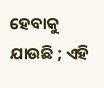ହେବାକୁ ଯାଉଛି ; ଏହି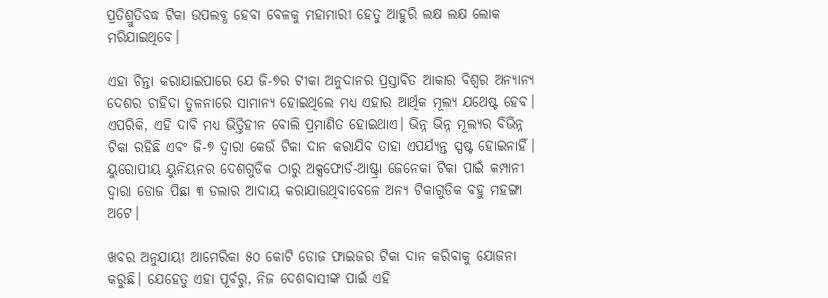ପ୍ରତିଶ୍ରୁତିବଦ୍ଧ ଟିକା ଉପଲବ୍ଧ ହେବା ବେଳକୁ ମହାମାରୀ ହେତୁ ଆହୁରି ଲକ୍ଷ ଲକ୍ଷ ଲୋକ ମରିଯାଇଥିବେ।

ଏହା ଚିନ୍ତା କରାଯାଇପାରେ ଯେ ଜି-୭ର ଟୀକା ଅନୁଦାନର ପ୍ରସ୍ତାବିତ ଆକାର ବିଶ୍ବର ଅନ୍ୟାନ୍ୟ ଦେଶର ଚାହିଦା ତୁଳନାରେ ସାମାନ୍ୟ ହୋଇଥିଲେ ମଧ୍ୟ ଏହାର ଆର୍ଥିକ ମୂଲ୍ୟ ଯଥେଷ୍ଟ ହେବ। ଏପରିକି, ଏହି ଦାବି ମଧ୍ୟ ଭିତ୍ତିହୀନ ବୋଲି ପ୍ରମାଣିତ ହୋଇଥାଏ। ଭିନ୍ନ ଭିନ୍ନ ମୂଲ୍ୟର ବିଭିନ୍ନ ଟିକା ରହିଛି ଏବଂ ଜି-୭ ଦ୍ବାରା କେଉଁ ଟିକା ଦାନ କରାଯିବ ତାହା ଏପର୍ଯ୍ୟନ୍ତ ସ୍ପଷ୍ଟ ହୋଇନାହିଁ। ୟୁରୋପୀୟ ୟୁନିୟନର ଦେଶଗୁଡିକ ଠାରୁ ଅକ୍ସଫୋର୍ଡ-ଆଷ୍ଟ୍ରା ଜେନେକା ଟିକା ପାଇଁ କମ୍ପାନୀ ଦ୍ବାରା ଡୋଜ ପିଛା ୩ ଡଲାର ଆଦାୟ କରାଯାଉଥିବାବେଳେ ଅନ୍ୟ ଟିକାଗୁଡିକ ବହୁ ମହଙ୍ଗା ଅଟେ।

ଖବର ଅନୁଯାୟୀ ଆମେରିକା ୫୦ କୋଟି ଡୋଜ ଫାଇଜର ଟିକା ଦାନ କରିବାକୁ ଯୋଜନା କରୁଛି। ଯେହେତୁ ଏହା ପୂର୍ବରୁ, ନିଜ ଦେଶବାସୀଙ୍କ ପାଇଁ ଏହି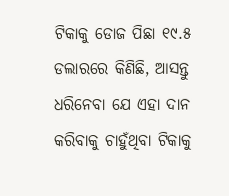ଟିକାକୁ ଡୋଜ ପିଛା ୧୯.୫ ଡଲାରରେ କିଣିଛି, ଆସନ୍ତୁ ଧରିନେବା ଯେ ଏହା ଦାନ କରିବାକୁ ଚାହୁଁଥିବା ଟିକାକୁ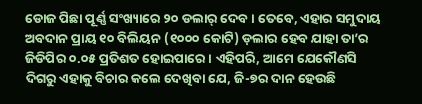ଡୋଜ ପିଛା ପୂର୍ଣ୍ଣ ସଂଖ୍ୟାରେ ୨୦ ଡଲାର୍ ଦେବ। ତେବେ, ଏହାର ସମୁଦାୟ ଅବଦାନ ପ୍ରାୟ ୧୦ ବିଲିୟନ (୧୦୦୦ କୋଟି) ଡ଼ଲାର ହେବ ଯାହା ତା’ର ଜିଡିପିର ୦.୦୫ ପ୍ରତିଶତ ହୋଇପାରେ। ଏହିପରି, ଆମେ ଯେକୌଣସି ଦିଗରୁ ଏହାକୁ ବିଚାର କଲେ ଦେଖିବା ଯେ, ଜି-୭ର ଦାନ ହେଉଛି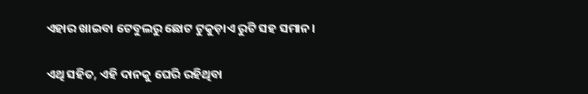ଏହାର ଖାଇବା ଟେବୁଲରୁ ଛୋଟ ଟୁକୁଡ଼ାଏ ରୁଟି ସହ ସମାନ।

ଏଥି ସହିତ, ଏହି ଦାନକୁ ଘେରି ରହିଥିବା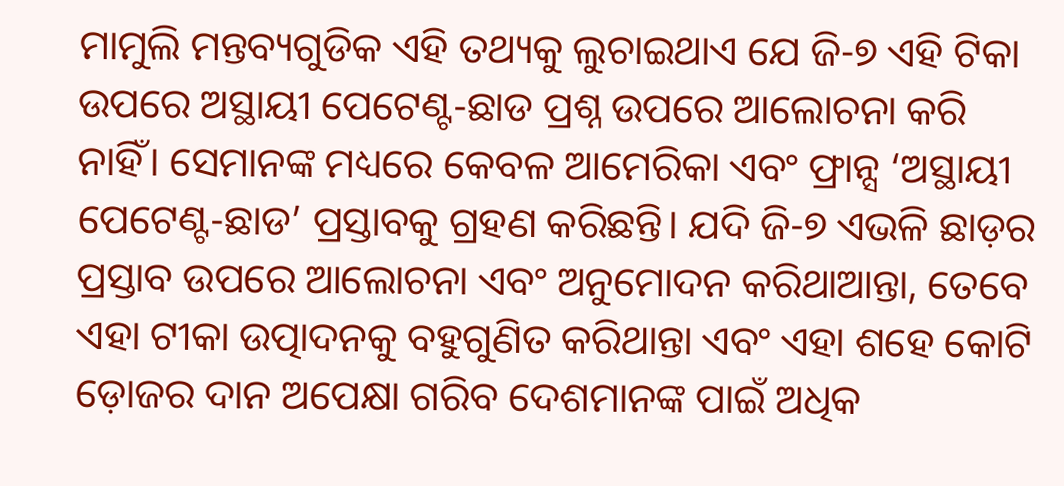ମାମୁଲି ମନ୍ତବ୍ୟଗୁଡିକ ଏହି ତଥ୍ୟକୁ ଲୁଚାଇଥାଏ ଯେ ଜି-୭ ଏହି ଟିକା ଉପରେ ଅସ୍ଥାୟୀ ପେଟେଣ୍ଟ-ଛାଡ ପ୍ରଶ୍ନ ଉପରେ ଆଲୋଚନା କରି ନାହିଁ। ସେମାନଙ୍କ ମଧ୍ୟରେ କେବଳ ଆମେରିକା ଏବଂ ଫ୍ରାନ୍ସ ‘ଅସ୍ଥାୟୀ ପେଟେଣ୍ଟ-ଛାଡ’ ପ୍ରସ୍ତାବକୁ ଗ୍ରହଣ କରିଛନ୍ତି। ଯଦି ଜି-୭ ଏଭଳି ଛାଡ଼ର ପ୍ରସ୍ତାବ ଉପରେ ଆଲୋଚନା ଏବଂ ଅନୁମୋଦନ କରିଥାଆନ୍ତା, ତେବେ ଏହା ଟୀକା ଉତ୍ପାଦନକୁ ବହୁଗୁଣିତ କରିଥାନ୍ତା ଏବଂ ଏହା ଶହେ କୋଟି ଡ଼ୋଜର ଦାନ ଅପେକ୍ଷା ଗରିବ ଦେଶମାନଙ୍କ ପାଇଁ ଅଧିକ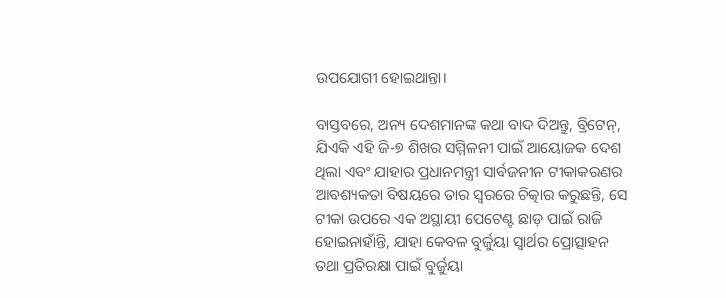ଉପଯୋଗୀ ହୋଇଥାନ୍ତା।

ବାସ୍ତବରେ, ଅନ୍ୟ ଦେଶମାନଙ୍କ କଥା ବାଦ ଦିଅନ୍ତୁ, ବ୍ରିଟେନ୍, ଯିଏକି ଏହି ଜି-୭ ଶିଖର ସମ୍ମିଳନୀ ପାଇଁ ଆୟୋଜକ ଦେଶ ଥିଲା ଏବଂ ଯାହାର ପ୍ରଧାନମନ୍ତ୍ରୀ ସାର୍ବଜନୀନ ଟୀକାକରଣର ଆବଶ୍ୟକତା ବିଷୟରେ ତାର ସ୍ୱରରେ ଚିତ୍କାର କରୁଛନ୍ତି, ସେ ଟୀକା ଉପରେ ଏକ ଅସ୍ଥାୟୀ ପେଟେଣ୍ଟ ଛାଡ଼ ପାଇଁ ରାଜି ହୋଇନାହାଁନ୍ତି, ଯାହା କେବଳ ବୁର୍ଜୁୟା ସ୍ୱାର୍ଥର ପ୍ରୋତ୍ସାହନ ତଥା ପ୍ରତିରକ୍ଷା ପାଇଁ ବୁର୍ଜୁୟା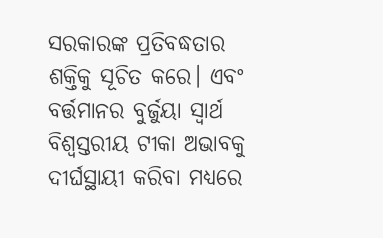ସରକାରଙ୍କ ପ୍ରତିବଦ୍ଧତାର ଶକ୍ତିକୁ ସୂଚିତ କରେ। ଏବଂ ବର୍ତ୍ତମାନର ବୁର୍ଜୁୟା ସ୍ୱାର୍ଥ ବିଶ୍ୱସ୍ତରୀୟ ଟୀକା ଅଭାବକୁ ଦୀର୍ଘସ୍ଥାୟୀ କରିବା ମଧ୍ୟରେ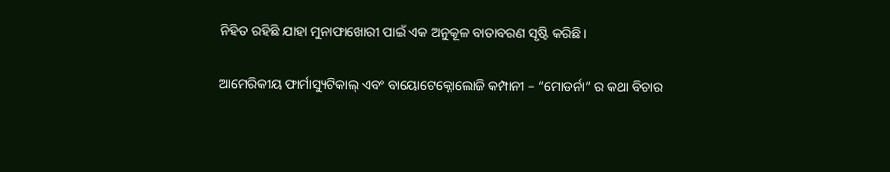ନିହିତ ରହିଛି ଯାହା ମୁନାଫାଖୋରୀ ପାଇଁ ଏକ ଅନୁକୂଳ ବାତାବରଣ ସୃଷ୍ଟି କରିଛି।

ଆମେରିକୀୟ ଫାର୍ମାସ୍ୟୁଟିକାଲ୍ ଏବଂ ବାୟୋଟେକ୍ନୋଲୋଜି କମ୍ପାନୀ – “ମୋଡର୍ନା” ର କଥା ବିଚାର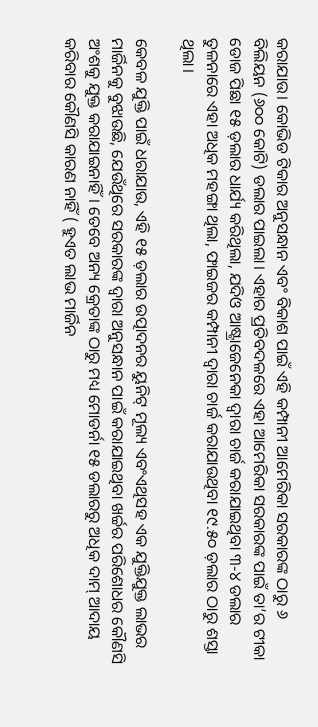କରାଯାଉ। କୋଭିଡ ଟିକାର ଅନୁସନ୍ଧାନ ଏବଂ ବିକାଶ ପାଇଁ ଏହି କମ୍ପାନୀ ଆମେରିକା ସରକାରଙ୍କ ଠାରୁ ୬ ବିଲିୟନ (୬୦୦ କୋଟି) ଡଲାର ପାଇଲା। ଏହାର ପ୍ରତିବଦଳରେ ଏହା ଆମେରିକା ସରକାରଙ୍କ ପାଇଁ ତା’ର ଟୀକା ଡୋଜ ପିଛା ୧୫ ଡ଼ଲାର ଧାର୍ଯ୍ୟ କରିଥିଲା, ଯଦିଓ ଆଷ୍ଟ୍ରାଜେନେକା ଦ୍ବାରା ଚାର୍ଜ କରାଯାଇଥିବା ୩-୪ ଡଲାର ତୁଳନାରେ ଏହା ଅଧିକ ମହଙ୍ଗା ଥିଲା, ଫାଇଜର କମ୍ପାନୀ ଦ୍ବାରା ଚାର୍ଜ କରାଯାଉଥିବା ୧୯.୫୦ ଡ଼ଲାର ଠାରୁ ଶସ୍ତା ଥିଲା।

କେବଳ ଯୁକ୍ତି ପାଇଁ ଧରାଯାଉ, ଏହି ୧୫ ଡ଼ଲାର ଉତ୍ପାଦନର ୟୁନିଟ୍ ମୂଲ୍ୟ ଏବଂଏଥିସହ ଏକ ଯୁକ୍ତିଯୁକ୍ତ ଲାଭର ମାର୍ଜିନକୁ ବୁଝାଉଛି, ଯେଉଁଥିରେ ସରକାରଙ୍କ ଦ୍ଵାରା ଅନୁସନ୍ଧାନ ପାଇଁ କରାଯାଇଥିବା ଖର୍ଚ୍ଚର ପରିଶୋଧର କୌଣସି ଅଂଶକୁ ଯୁକ୍ତ କରାଯାଇନାହିଁ। ତେବେ ଅନ୍ୟ କ୍ରେତାଙ୍କ ଠାରୁ ମଧ୍ୟ ମୋଡର୍ନା ୧୫ ଡଲାରରୁ ଅଧିକ ଦାମ୍ ଆଦାୟ କରିବାର କୌଣସି କାରଣ ନାହିଁ ( ହୁଏତ ଲାଭ ମାର୍ଜିନ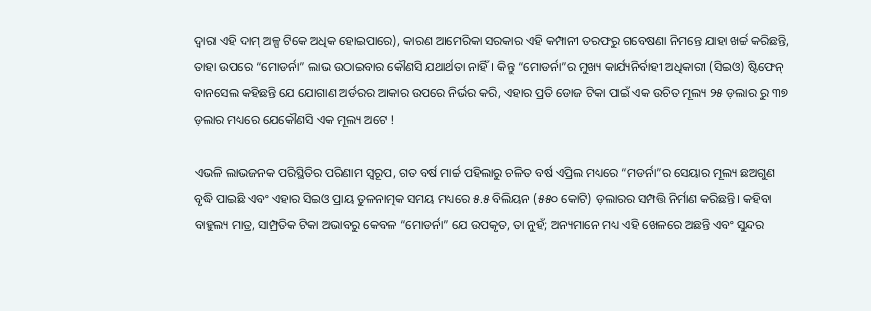ଦ୍ବାରା ଏହି ଦାମ୍ ଅଳ୍ପ ଟିକେ ଅଧିକ ହୋଇପାରେ), କାରଣ ଆମେରିକା ସରକାର ଏହି କମ୍ପାନୀ ତରଫରୁ ଗବେଷଣା ନିମନ୍ତେ ଯାହା ଖର୍ଚ୍ଚ କରିଛନ୍ତି, ତାହା ଉପରେ “ମୋଡର୍ନା” ଲାଭ ଉଠାଇବାର କୌଣସି ଯଥାର୍ଥତା ନାହିଁ। କିନ୍ତୁ “ମୋଡର୍ନା”ର ମୁଖ୍ୟ କାର୍ଯ୍ୟନିର୍ବାହୀ ଅଧିକାରୀ (ସିଇଓ) ଷ୍ଟିଫେନ୍ ବାନସେଲ କହିଛନ୍ତି ଯେ ଯୋଗାଣ ଅର୍ଡରର ଆକାର ଉପରେ ନିର୍ଭର କରି, ଏହାର ପ୍ରତି ଡୋଜ ଟିକା ପାଇଁ ଏକ ଉଚିତ ମୂଲ୍ୟ ୨୫ ଡ଼ଲାର ରୁ ୩୭ ଡ଼ଲାର ମଧ୍ୟରେ ଯେକୌଣସି ଏକ ମୂଲ୍ୟ ଅଟେ !

ଏଭଳି ଲାଭଜନକ ପରିସ୍ଥିତିର ପରିଣାମ ସ୍ୱରୂପ, ଗତ ବର୍ଷ ମାର୍ଚ୍ଚ ପହିଲାରୁ ଚଳିତ ବର୍ଷ ଏପ୍ରିଲ ମଧ୍ୟରେ “ମଡର୍ନା”ର ସେୟାର ମୂଲ୍ୟ ଛଅଗୁଣ ବୃଦ୍ଧି ପାଇଛି ଏବଂ ଏହାର ସିଇଓ ପ୍ରାୟ ତୁଳନାତ୍ମକ ସମୟ ମଧ୍ୟରେ ୫.୫ ବିଲିୟନ (୫୫୦ କୋଟି) ଡ଼ଲାରର ସମ୍ପତ୍ତି ନିର୍ମାଣ କରିଛନ୍ତି। କହିବା ବାହୁଲ୍ୟ ମାତ୍ର, ସାମ୍ପ୍ରତିକ ଟିକା ଅଭାବରୁ କେବଳ “ମୋଡର୍ନା” ଯେ ଉପକୃତ, ତା ନୁହଁ; ଅନ୍ୟମାନେ ମଧ୍ୟ ଏହି ଖେଳରେ ଅଛନ୍ତି ଏବଂ ସୁନ୍ଦର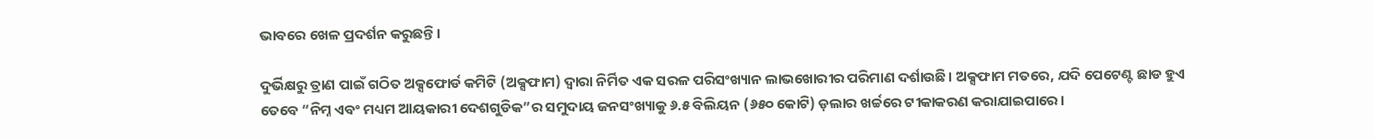ଭାବରେ ଖେଳ ପ୍ରଦର୍ଶନ କରୁଛନ୍ତି ।

ଦୁର୍ଭିକ୍ଷରୁ ତ୍ରାଣ ପାଇଁ ଗଠିତ ଅକ୍ସଫୋର୍ଡ କମିଟି (ଅକ୍ସଫାମ) ଦ୍ୱାରା ନିର୍ମିତ ଏକ ସରଳ ପରିସଂଖ୍ୟାନ ଲାଭଖୋରୀର ପରିମାଣ ଦର୍ଶାଉଛି। ଅକ୍ସଫାମ ମତରେ, ଯଦି ପେଟେଣ୍ଟ ଛାଡ ହୁଏ ତେବେ “ନିମ୍ନ ଏବଂ ମଧ୍ୟମ ଆୟକାରୀ ଦେଶଗୁଡିକ”ର ସମୁଦାୟ ଜନସଂଖ୍ୟାକୁ ୬.୫ ବିଲିୟନ (୬୫୦ କୋଟି) ଡ଼ଲାର ଖର୍ଚ୍ଚରେ ଟୀକାକରଣ କରାଯାଇପାରେ।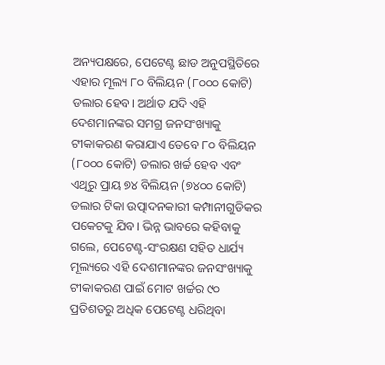ଅନ୍ୟପକ୍ଷରେ, ପେଟେଣ୍ଟ ଛାଡ ଅନୁପସ୍ଥିତିରେ ଏହାର ମୂଲ୍ୟ ୮୦ ବିଲିୟନ (୮୦୦୦ କୋଟି) ଡଲାର ହେବ। ଅର୍ଥାତ ଯଦି ଏହି ଦେଶମାନଙ୍କର ସମଗ୍ର ଜନସଂଖ୍ୟାକୁ ଟୀକାକରଣ କରାଯାଏ ତେବେ ୮୦ ବିଲିୟନ (୮୦୦୦ କୋଟି) ଡଲାର ଖର୍ଚ୍ଚ ହେବ ଏବଂ ଏଥିରୁ ପ୍ରାୟ ୭୪ ବିଲିୟନ (୭୪୦୦ କୋଟି) ଡଲାର ଟିକା ଉତ୍ପାଦନକାରୀ କମ୍ପାନୀଗୁଡିକର ପକେଟକୁ ଯିବ। ଭିନ୍ନ ଭାବରେ କହିବାକୁ ଗଲେ, ପେଟେଣ୍ଟ-ସଂରକ୍ଷଣ ସହିତ ଧାର୍ଯ୍ୟ ମୂଲ୍ୟରେ ଏହି ଦେଶମାନଙ୍କର ଜନସଂଖ୍ୟାକୁ ଟୀକାକରଣ ପାଇଁ ମୋଟ ଖର୍ଚ୍ଚର ୯୦ ପ୍ରତିଶତରୁ ଅଧିକ ପେଟେଣ୍ଟ ଧରିଥିବା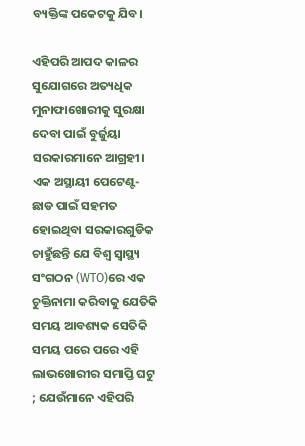ବ୍ୟକ୍ତିଙ୍କ ପକେଟକୁ ଯିବ।

ଏହିପରି ଆପଦ କାଳର ସୁଯୋଗରେ ଅତ୍ୟଧିକ ମୁନାଫାଖୋରୀକୁ ସୁରକ୍ଷା ଦେବା ପାଇଁ ବୁର୍ଜୁୟା ସରକାରମାନେ ଆଗ୍ରହୀ। ଏକ ଅସ୍ଥାୟୀ ପେଟେଣ୍ଟ-ଛାଡ ପାଇଁ ସହମତ ହୋଇଥିବା ସରକାରଗୁଡିକ ଚାହୁଁଛନ୍ତି ଯେ ବିଶ୍ୱ ସ୍ୱାସ୍ଥ୍ୟ ସଂଗଠନ (WTO)ରେ ଏକ ଚୁକ୍ତିନାମା କରିବାକୁ ଯେତିକି ସମୟ ଆବଶ୍ୟକ ସେତିକି ସମୟ ପରେ ପରେ ଏହି ଲାଭଖୋରୀର ସମାପ୍ତି ଘଟୁ ; ଯେଉଁମାନେ ଏହିପରି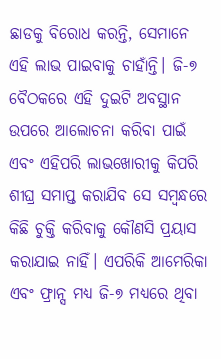ଛାଡକୁ ବିରୋଧ କରନ୍ତି, ସେମାନେ ଏହି ଲାଭ ପାଇବାକୁ ଚାହାଁନ୍ତି। ଜି-୭ ବୈଠକରେ ଏହି ଦୁଇଟି ଅବସ୍ଥାନ ଉପରେ ଆଲୋଚନା କରିବା ପାଇଁ ଏବଂ ଏହିପରି ଲାଭଖୋରୀକୁ କିପରି ଶୀଘ୍ର ସମାପ୍ତ କରାଯିବ ସେ ସମ୍ବନ୍ଧରେ କିଛି ଚୁକ୍ତି କରିବାକୁ କୌଣସି ପ୍ରୟାସ କରାଯାଇ ନାହିଁ। ଏପରିକି ଆମେରିକା ଏବଂ ଫ୍ରାନ୍ସ ମଧ୍ୟ ଜି-୭ ମଧ୍ୟରେ ଥିବା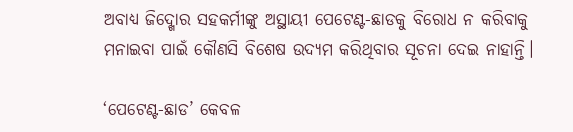ଅବାଧ୍ୟ ଜିଦ୍ଖୋର ସହକର୍ମୀଙ୍କୁ ଅସ୍ଥାୟୀ ପେଟେଣ୍ଟ-ଛାଡକୁ ବିରୋଧ ନ କରିବାକୁ ମନାଇବା ପାଇଁ କୌଣସି ବିଶେଷ ଉଦ୍ୟମ କରିଥିବାର ସୂଚନା ଦେଇ ନାହାନ୍ତି।

‘ପେଟେଣ୍ଟ-ଛାଡ’ କେବଳ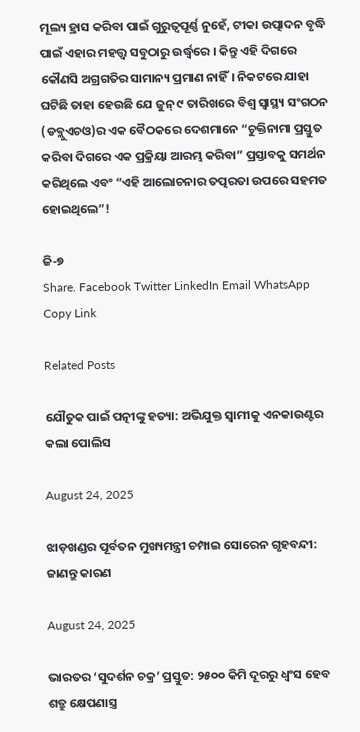ମୂଲ୍ୟ ହ୍ରାସ କରିବା ପାଇଁ ଗୁରୁତ୍ୱପୂର୍ଣ୍ଣ ନୁହେଁ, ଟୀକା ଉତ୍ପାଦନ ବୃଦ୍ଧି ପାଇଁ ଏହାର ମହତ୍ତ୍ୱ ସବୁଠାରୁ ଉର୍ଦ୍ଧ୍ବରେ । କିନ୍ତୁ ଏହି ଦିଗରେ କୌଣସି ଅଗ୍ରଗତିର ସାମାନ୍ୟ ପ୍ରମାଣ ନାହିଁ। ନିକଟରେ ଯାହା ଘଟିଛି ତାହା ହେଉଛି ଯେ ଜୁନ୍ ୯ ତାରିଖରେ ବିଶ୍ୱ ସ୍ୱାସ୍ଥ୍ୟ ସଂଗଠନ (ଡବ୍ଲୁଏଚଓ)ର ଏକ ବୈଠକରେ ଦେଶମାନେ “ଚୁକ୍ତିନାମା ପ୍ରସ୍ତୁତ କରିବା ଦିଗରେ ଏକ ପ୍ରକ୍ରିୟା ଆରମ୍ଭ କରିବା” ପ୍ରସ୍ତାବକୁ ସମର୍ଥନ କରିଥିଲେ ଏବଂ “ଏହି ଆଲୋଚନାର ତତ୍ପରତା ଉପରେ ସହମତ ହୋଇଥିଲେ”!

ଜି-୭
Share. Facebook Twitter LinkedIn Email WhatsApp Copy Link

Related Posts

ଯୌତୁକ ପାଇଁ ପତ୍ନୀଙ୍କୁ ହତ୍ୟା: ଅଭିଯୁକ୍ତ ସ୍ୱାମୀକୁ ଏନକାଉଣ୍ଟର କଲା ପୋଲିସ

August 24, 2025

ଝାଡ଼ଖଣ୍ଡର ପୂର୍ବତନ ମୁଖ୍ୟମନ୍ତ୍ରୀ ଚମ୍ପାଇ ସୋରେନ ଗୃହବନ୍ଦୀ: ଜାଣନ୍ତୁ କାରଣ

August 24, 2025

ଭାରତର ‘ସୁଦର୍ଶନ ଚକ୍ର’ ପ୍ରସ୍ତୁତ: ୨୫୦୦ କିମି ଦୂରରୁ ଧ୍ଵଂସ ହେବ ଶତ୍ରୁ କ୍ଷେପଣାସ୍ତ୍ର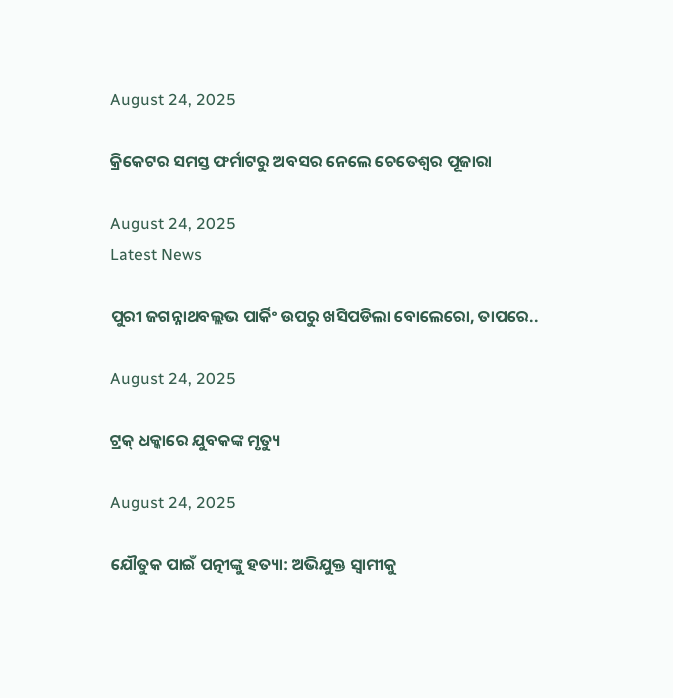August 24, 2025

କ୍ରିକେଟର ସମସ୍ତ ଫର୍ମାଟରୁ ଅବସର ନେଲେ ଚେତେଶ୍ୱର ପୂଜାରା

August 24, 2025
Latest News

ପୁରୀ ଜଗନ୍ନାଥବଲ୍ଲଭ ପାର୍କିଂ ଉପରୁ ଖସିପଡିଲା ବୋଲେରୋ, ତାପରେ..

August 24, 2025

ଟ୍ରକ୍ ଧକ୍କାରେ ଯୁବକଙ୍କ ମୃତ୍ୟୁ

August 24, 2025

ଯୌତୁକ ପାଇଁ ପତ୍ନୀଙ୍କୁ ହତ୍ୟା: ଅଭିଯୁକ୍ତ ସ୍ୱାମୀକୁ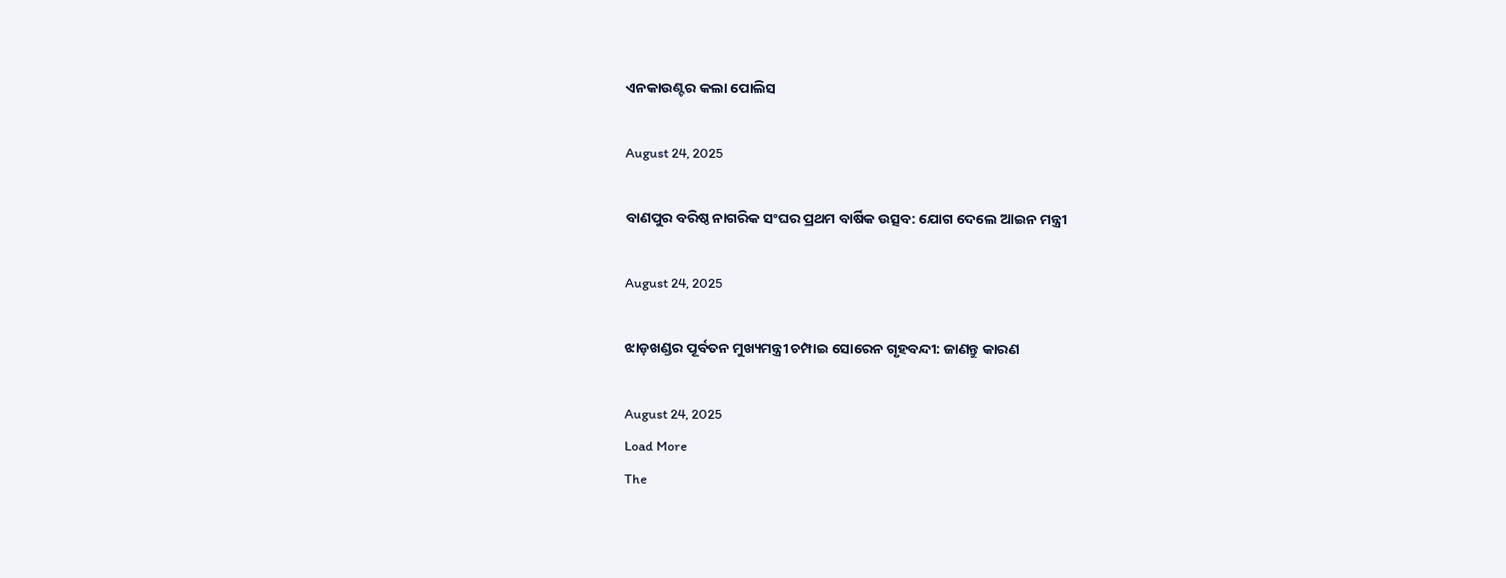ଏନକାଉଣ୍ଟର କଲା ପୋଲିସ

August 24, 2025

ବାଣପୁର ବରିଷ୍ଠ ନାଗରିକ ସଂଘର ପ୍ରଥମ ବାର୍ଷିକ ଉତ୍ସବ: ଯୋଗ ଦେଲେ ଆଇନ ମନ୍ତ୍ରୀ

August 24, 2025

ଝାଡ଼ଖଣ୍ଡର ପୂର୍ବତନ ମୁଖ୍ୟମନ୍ତ୍ରୀ ଚମ୍ପାଇ ସୋରେନ ଗୃହବନ୍ଦୀ: ଜାଣନ୍ତୁ କାରଣ

August 24, 2025
Load More
The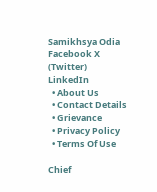Samikhsya Odia
Facebook X (Twitter) LinkedIn
  • About Us
  • Contact Details
  • Grievance
  • Privacy Policy
  • Terms Of Use

Chief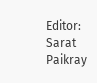Editor: Sarat Paikray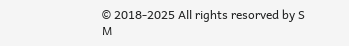© 2018-2025 All rights resorved by S M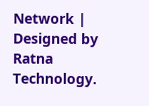Network | Designed by Ratna Technology.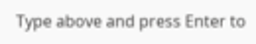Type above and press Enter to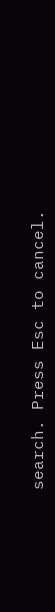search. Press Esc to cancel.